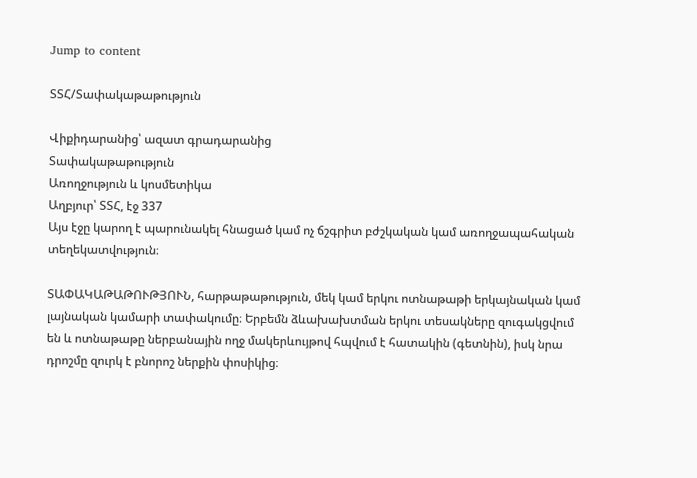Jump to content

ՏՏՀ/Տափակաթաթություն

Վիքիդարանից՝ ազատ գրադարանից
Տափակաթաթություն
Առողջություն և կոսմետիկա
Աղբյուր՝ ՏՏՀ, էջ 337
Այս էջը կարող է պարունակել հնացած կամ ոչ ճշգրիտ բժշկական կամ առողջապահական տեղեկատվություն։

ՏԱՓԱԿԱԹԱԹՈՒԹՅՈՒՆ, հարթաթաթություն, մեկ կամ երկու ոտնաթաթի երկայնական կամ լայնական կամարի տափակումը։ Երբեմն ձևախախտման երկու տեսակները զուգակցվում են և ոտնաթաթը ներբանային ողջ մակերևույթով հպվում է հատակին (գետնին), իսկ նրա դրոշմը զուրկ է բնորոշ ներքին փոսիկից։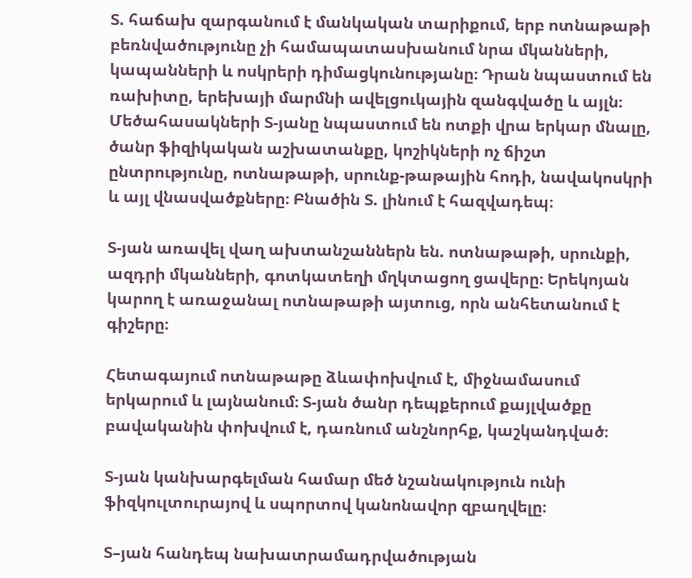Տ. հաճախ զարգանում է մանկական տարիքում, երբ ոտնաթաթի բեռնվածությունը չի համապատասխանում նրա մկանների, կապանների և ոսկրերի դիմացկունությանը։ Դրան նպաստում են ռախիտը, երեխայի մարմնի ավելցուկային զանգվածը և այլն։ Մեծահասակների Տ-յանը նպաստում են ոտքի վրա երկար մնալը, ծանր ֆիզիկական աշխատանքը, կոշիկների ոչ ճիշտ ընտրությունը, ոտնաթաթի, սրունք-թաթային հոդի, նավակոսկրի և այլ վնասվածքները։ Բնածին Տ. լինում է հազվադեպ։

Տ-յան առավել վաղ ախտանշաններն են. ոտնաթաթի, սրունքի, ազդրի մկանների, գոտկատեղի մղկտացող ցավերը։ Երեկոյան կարող է առաջանալ ոտնաթաթի այտուց, որն անհետանում է գիշերը։

Հետագայում ոտնաթաթը ձևափոխվում է, միջնամասում երկարում և լայնանում։ Տ-յան ծանր դեպքերում քայլվածքը բավականին փոխվում է, դառնում անշնորհք, կաշկանդված։

Տ-յան կանխարգելման համար մեծ նշանակություն ունի ֆիզկուլտուրայով և սպորտով կանոնավոր զբաղվելը։

Տ–յան հանդեպ նախատրամադրվածության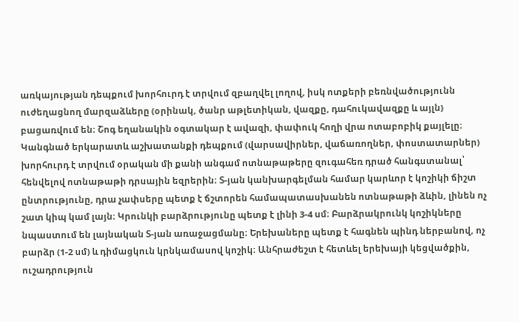առկայության դեպքում խորհուրդ է տրվում զբաղվել լողով, իսկ ոտքերի բեռնվածությունն ուժեղացնող մարզաձևերը (օրինակ, ծանր աթլետիկան, վազքը, դահուկավազքը և այլն) բացառվում են։ Շոգ եղանակին օգտակար է ավազի, փափուկ հողի վրա ոտաբոբիկ քայլելը։ Կանգնած երկարատև աշխատանքի դեպքում (վարսավիրներ, վաճառողներ, փոստատարներ) խորհուրդ է տրվում օրական մի քանի անգամ ոտնաթաթերը զուգահեռ դրած հանգստանալ՝ հենվելով ոտնաթաթի դրսային եզրերին։ Տ-յան կանխարգելման համար կարևոր է կոշիկի ճիշտ ընտրությունը, դրա չափսերը պետք է ճշտորեն համապատասխանեն ոտնաթաթի ձևին, լինեն ոչ շատ կիպ կամ լայն։ Կրունկի բարձրությունը պետք է լինի 3-4 սմ։ Բարձրակրունկ կոշիկները նպաստում են լայնական Տ-յան առաջացմանը։ Երեխաները պետք է հագնեն պինդ ներբանով, ոչ բարձր (1-2 սմ) և դիմացկուն կրնկամասով կոշիկ։ Անհրաժեշտ է հետևել երեխայի կեցվածքին, ուշադրություն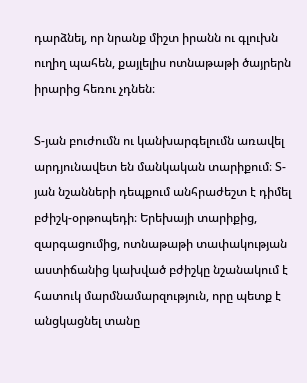դարձնել, որ նրանք միշտ իրանն ու գլուխն ուղիղ պահեն, քայլելիս ոտնաթաթի ծայրերն իրարից հեռու չդնեն։

Տ-յան բուժումն ու կանխարգելումն առավել արդյունավետ են մանկական տարիքում։ Տ-յան նշանների դեպքում անհրաժեշտ է դիմել բժիշկ-օրթոպեդի։ Երեխայի տարիքից, զարգացումից, ոտնաթաթի տափակության աստիճանից կախված բժիշկը նշանակում է հատուկ մարմնամարզություն, որը պետք է անցկացնել տանը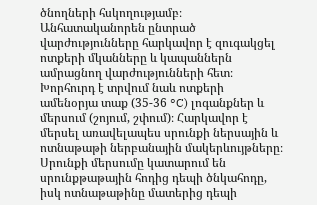ծնողների հսկողությամբ։ Անհատականորեն ընտրած վարժությունները հարկավոր է զուգակցել ոտքերի մկանները և կապաններն ամրացնող վարժությունների հետ։ Խորհուրդ է տրվում նաև ոտքերի ամենօրյա տաք (35-36 °C) լոգանքներ և մերսում (շոյում, շփում)։ Հարկավոր է մերսել առավելապես սրունքի ներսային և ոտնաթաթի ներբանային մակերևույթները։ Սրունքի մերսումը կատարում են սրունքթաթային հոդից դեպի ծնկահոդը, իսկ ոտնաթաթինը մատերից դեպի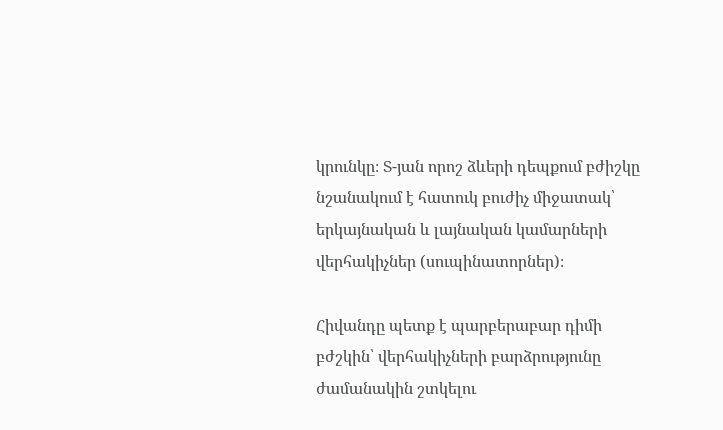կրունկը։ Տ-յան որոշ ձևերի դեպքում բժիշկը նշանակում է հատուկ բուժիչ միջատակ՝ երկայնական և լայնական կամարների վերհակիչներ (սուպինատորներ)։

Հիվանդը պետք է պարբերաբար դիմի բժշկին՝ վերհակիչների բարձրությունը ժամանակին շտկելու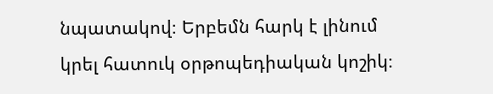նպատակով։ Երբեմն հարկ է լինում կրել հատուկ օրթոպեդիական կոշիկ։